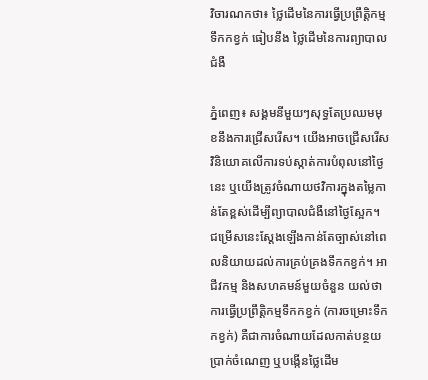វិចារណកថា៖ ថ្លៃដើមនៃការធ្វើប្រព្រឹត្តិកម្មទឹកកខ្វក់ ធៀបនឹង ថ្លៃដើមនៃការព្យាបាលជំងឺ

ភ្នំពេញ៖ សង្គមនីមួយៗសុទ្ធតែប្រឈមមុខនឹងការជ្រើសរើស។ យើងអាចជ្រើសរើសវិនិយោគលើការទប់ស្កាត់ការបំពុលនៅថ្ងៃនេះ ឬយើងត្រូវចំណាយថវិការក្នុងតម្លៃកាន់តែខ្ពស់ដើម្បីព្យាបាលជំងឺនៅថ្ងៃស្អែក។
ជម្រើសនេះស្តែងឡើងកាន់តែច្បាស់នៅពេលនិយាយដល់ការគ្រប់គ្រងទឹកកខ្វក់។ អាជីវកម្ម និងសហគមន៍មួយចំនួន យល់ថាការធ្វើប្រព្រឹត្តិកម្មទឹកកខ្វក់ (ការចម្រោះទឹកកខ្វក់) គឺជាការចំណាយដែលកាត់បន្ថយប្រាក់ចំណេញ ឬបង្កើនថ្លៃដើម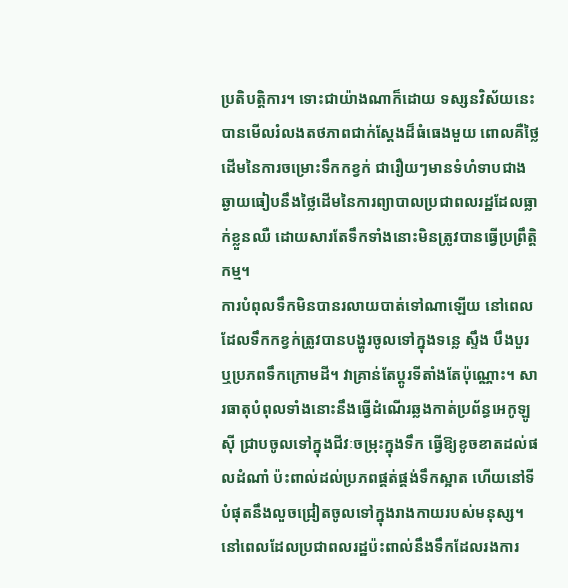ប្រតិបត្តិការ។ ទោះជាយ៉ាងណាក៏ដោយ ទស្សនវិស័យនេះបានមើលរំលងតថភាពជាក់ស្តែងដ៏ធំធេងមួយ ពោលគឺថ្លៃដើមនៃការចម្រោះទឹកកខ្វក់ ជារឿយៗមានទំហំទាបជាងឆ្ងាយធៀបនឹងថ្លៃដើមនៃការព្យាបាលប្រជាពលរដ្ឋដែលធ្លាក់ខ្លួនឈឺ ដោយសារតែទឹកទាំងនោះមិនត្រូវបានធ្វើប្រព្រឹត្តិកម្ម។
ការបំពុលទឹកមិនបានរលាយបាត់ទៅណាឡើយ នៅពេលដែលទឹកកខ្វក់ត្រូវបានបង្ហូរចូលទៅក្នុងទន្លេ ស្ទឹង បឹងបួរ ឬប្រភពទឹកក្រោមដី។ វាគ្រាន់តែប្តូរទីតាំងតែប៉ុណ្ណោះ។ សារធាតុបំពុលទាំងនោះនឹងធ្វើដំណើរឆ្លងកាត់ប្រព័ន្ធអេកូឡូស៊ី ជ្រាបចូលទៅក្នុងជីវៈចម្រុះក្នុងទឹក ធ្វើឱ្យខូចខាតដល់ផលដំណាំ ប៉ះពាល់ដល់ប្រភពផ្គត់ផ្គង់ទឹកស្អាត ហើយនៅទីបំផុតនឹងលួចជ្រៀតចូលទៅក្នុងរាងកាយរបស់មនុស្ស។
នៅពេលដែលប្រជាពលរដ្ឋប៉ះពាល់នឹងទឹកដែលរងការ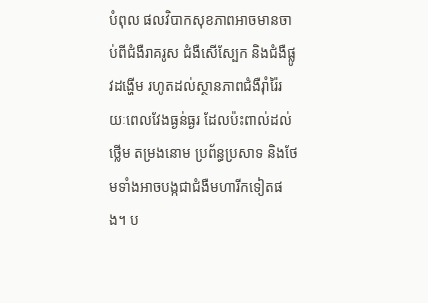បំពុល ផលវិបាកសុខភាពអាចមានចាប់ពីជំងឺរាគរូស ជំងឺសើស្បែក និងជំងឺផ្លូវដង្ហើម រហូតដល់ស្ថានភាពជំងឺរ៉ាំរ៉ៃរយៈពេលវែងធ្ងន់ធ្ងរ ដែលប៉ះពាល់ដល់ថ្លើម តម្រងនោម ប្រព័ន្ធប្រសាទ និងថែមទាំងអាចបង្កជាជំងឺមហារីកទៀតផង។ ប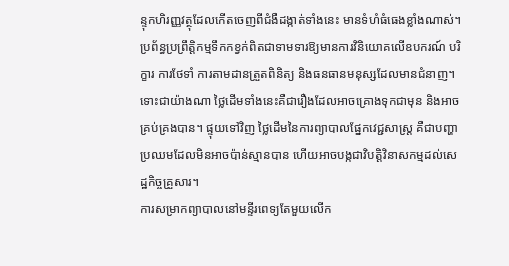ន្ទុកហិរញ្ញវត្ថុដែលកើតចេញពីជំងឺដង្កាត់ទាំងនេះ មានទំហំធំធេងខ្លាំងណាស់។
ប្រព័ន្ធប្រព្រឹត្តិកម្មទឹកកខ្វក់ពិតជាទាមទារឱ្យមានការវិនិយោគលើឧបករណ៍ បរិក្ខារ ការថែទាំ ការតាមដានត្រួតពិនិត្យ និងធនធានមនុស្សដែលមានជំនាញ។ ទោះជាយ៉ាងណា ថ្លៃដើមទាំងនេះគឺជារឿងដែលអាចគ្រោងទុកជាមុន និងអាចគ្រប់គ្រងបាន។ ផ្ទុយទៅវិញ ថ្លៃដើមនៃការព្យាបាលផ្នែកវេជ្ជសាស្ត្រ គឺជាបញ្ហាប្រឈមដែលមិនអាចប៉ាន់ស្មានបាន ហើយអាចបង្កជាវិបត្តិវិនាសកម្មដល់សេដ្ឋកិច្ចគ្រួសារ។
ការសម្រាកព្យាបាលនៅមន្ទីរពេទ្យតែមួយលើក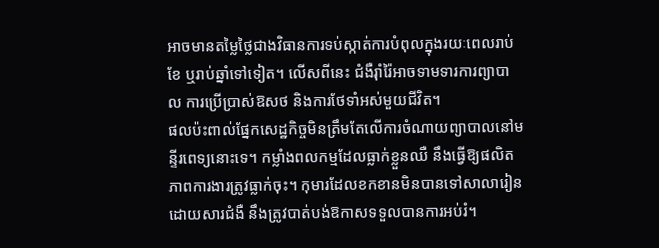អាចមានតម្លៃថ្លៃជាងវិធានការទប់ស្កាត់ការបំពុលក្នុងរយៈពេលរាប់ខែ ឬរាប់ឆ្នាំទៅទៀត។ លើសពីនេះ ជំងឺរ៉ាំរ៉ៃអាចទាមទារការព្យាបាល ការប្រើប្រាស់ឱសថ និងការថែទាំអស់មួយជីវិត។
ផលប៉ះពាល់ផ្នែកសេដ្ឋកិច្ចមិនត្រឹមតែលើការចំណាយព្យាបាលនៅមន្ទីរពេទ្យនោះទេ។ កម្លាំងពលកម្មដែលធ្លាក់ខ្លួនឈឺ នឹងធ្វើឱ្យផលិតភាពការងារត្រូវធ្លាក់ចុះ។ កុមារដែលខកខានមិនបានទៅសាលារៀនដោយសារជំងឺ នឹងត្រូវបាត់បង់ឱកាសទទួលបានការអប់រំ។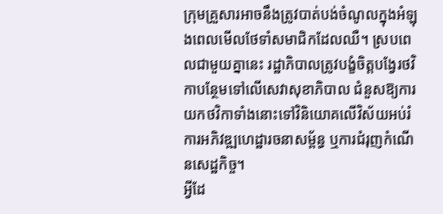ក្រុមគ្រួសារអាចនឹងត្រូវបាត់បង់ចំណូលក្នុងអំឡុងពេលមើលថែទាំសមាជិកដែលឈឺ។ ស្របពេលជាមួយគ្នានេះ រដ្ឋាភិបាលត្រូវបង្ខំចិត្តបង្វែរថវិកាបន្ថែមទៅលើសេវាសុខាភិបាល ជំនួសឱ្យការយកថវិកាទាំងនោះទៅវិនិយោគលើវិស័យអប់រំ ការអភិវឌ្ឍហេដ្ឋារចនាសម្ព័ន្ធ ឬការជំរុញកំណើនសេដ្ឋកិច្ច។
អ្វីដែ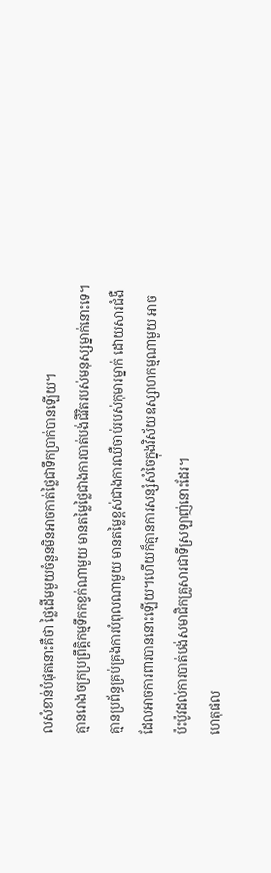លសំខាន់បំផុតនោះគឺថា ថ្លៃដើមមួយចំនួនមិនអាចកាត់ថ្លៃជាទឹកប្រាក់បានឡើយ។
គ្មានរោងចក្រប្រព្រឹត្តិកម្មទឹកកខ្វក់ណាមួយ មានតម្លៃថ្លៃជាងការបាត់បង់ជីវិតរបស់មនុស្សម្នាក់នោះទេ។
គ្មានប្រព័ន្ធគ្រប់គ្រងការបំពុលណាមួយ មានតម្លៃខ្ពស់ជាងការឈឺចាប់របស់កុមារម្នាក់ ដោយសារជំងឺដែលអាចការពារបាននោះឡើយ។ហើយក៏គ្មានការសន្សំសំចៃក្នុងវិស័យឧស្សាហកម្មណាមួយ អាចប៉ះប៉ូវដល់ការបាត់បង់សមាជិកគ្រួសារជាទីស្រឡាញ់នោះដែរ។
ហេតុផល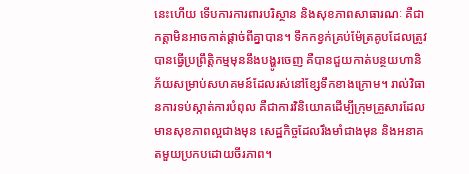នេះហើយ ទើបការការពារបរិស្ថាន និងសុខភាពសាធារណៈ គឺជាកត្តាមិនអាចកាត់ផ្តាច់ពីគ្នាបាន។ ទឹកកខ្វក់គ្រប់ម៉ែត្រគូបដែលត្រូវបានធ្វើប្រព្រឹត្តិកម្មមុននឹងបង្ហូរចេញ គឺបានជួយកាត់បន្ថយហានិភ័យសម្រាប់សហគមន៍ដែលរស់នៅខ្សែទឹកខាងក្រោម។ រាល់វិធានការទប់ស្កាត់ការបំពុល គឺជាការវិនិយោគដើម្បីក្រុមគ្រួសារដែលមានសុខភាពល្អជាងមុន សេដ្ឋកិច្ចដែលរឹងមាំជាងមុន និងអនាគតមួយប្រកបដោយចីរភាព។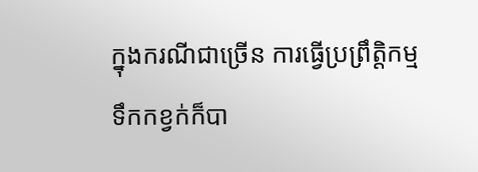ក្នុងករណីជាច្រើន ការធ្វើប្រព្រឹត្តិកម្មទឹកកខ្វក់ក៏បា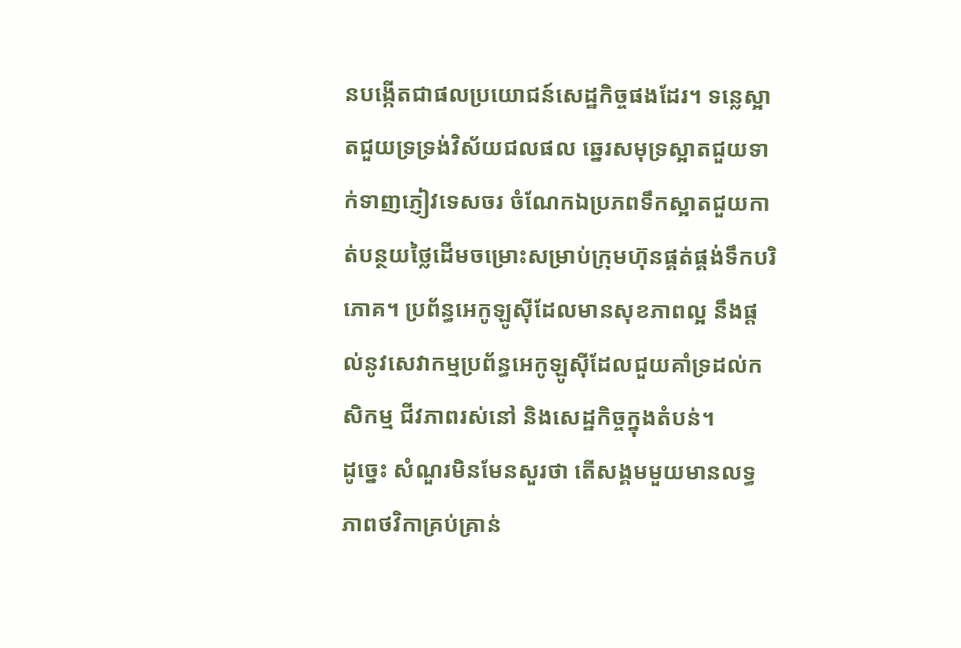នបង្កើតជាផលប្រយោជន៍សេដ្ឋកិច្ចផងដែរ។ ទន្លេស្អាតជួយទ្រទ្រង់វិស័យជលផល ឆ្នេរសមុទ្រស្អាតជួយទាក់ទាញភ្ញៀវទេសចរ ចំណែកឯប្រភពទឹកស្អាតជួយកាត់បន្ថយថ្លៃដើមចម្រោះសម្រាប់ក្រុមហ៊ុនផ្គត់ផ្គង់ទឹកបរិភោគ។ ប្រព័ន្ធអេកូឡូស៊ីដែលមានសុខភាពល្អ នឹងផ្តល់នូវសេវាកម្មប្រព័ន្ធអេកូឡូស៊ីដែលជួយគាំទ្រដល់កសិកម្ម ជីវភាពរស់នៅ និងសេដ្ឋកិច្ចក្នុងតំបន់។
ដូច្នេះ សំណួរមិនមែនសួរថា តើសង្គមមួយមានលទ្ធភាពថវិកាគ្រប់គ្រាន់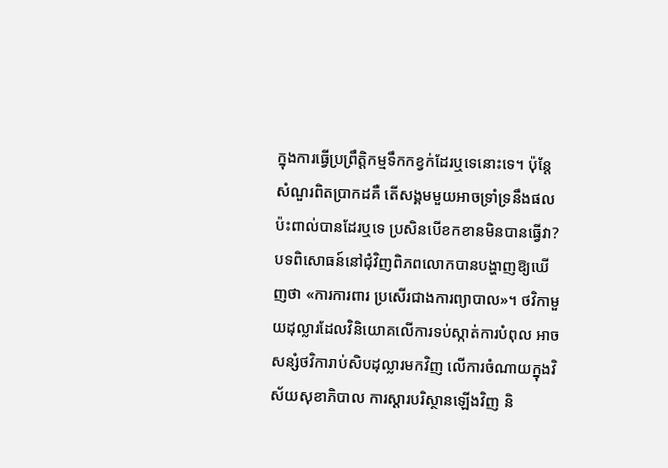ក្នុងការធ្វើប្រព្រឹត្តិកម្មទឹកកខ្វក់ដែរឬទេនោះទេ។ ប៉ុន្តែសំណួរពិតប្រាកដគឺ តើសង្គមមួយអាចទ្រាំទ្រនឹងផលប៉ះពាល់បានដែរឬទេ ប្រសិនបើខកខានមិនបានធ្វើវា?
បទពិសោធន៍នៅជុំវិញពិភពលោកបានបង្ហាញឱ្យឃើញថា «ការការពារ ប្រសើរជាងការព្យាបាល»។ ថវិកាមួយដុល្លារដែលវិនិយោគលើការទប់ស្កាត់ការបំពុល អាចសន្សំថវិការាប់សិបដុល្លារមកវិញ លើការចំណាយក្នុងវិស័យសុខាភិបាល ការស្តារបរិស្ថានឡើងវិញ និ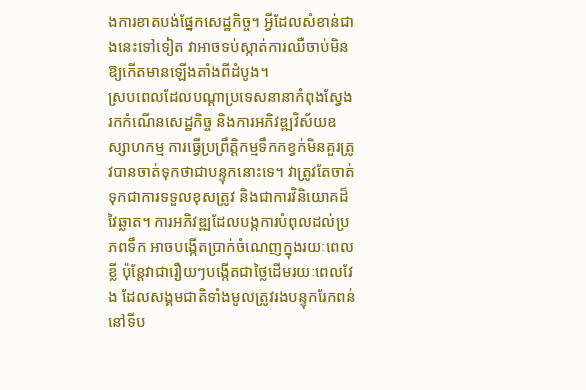ងការខាតបង់ផ្នែកសេដ្ឋកិច្ច។ អ្វីដែលសំខាន់ជាងនេះទៅទៀត វាអាចទប់ស្កាត់ការឈឺចាប់មិនឱ្យកើតមានឡើងតាំងពីដំបូង។
ស្របពេលដែលបណ្តាប្រទេសនានាកំពុងស្វែងរកកំណើនសេដ្ឋកិច្ច និងការអភិវឌ្ឍវិស័យឧស្សាហកម្ម ការធ្វើប្រព្រឹត្តិកម្មទឹកកខ្វក់មិនគួរត្រូវបានចាត់ទុកថាជាបន្ទុកនោះទេ។ វាត្រូវតែចាត់ទុកជាការទទួលខុសត្រូវ និងជាការវិនិយោគដ៏វៃឆ្លាត។ ការអភិវឌ្ឍដែលបង្កការបំពុលដល់ប្រភពទឹក អាចបង្កើតប្រាក់ចំណេញក្នុងរយៈពេលខ្លី ប៉ុន្តែវាជារឿយៗបង្កើតជាថ្លៃដើមរយៈពេលវែង ដែលសង្គមជាតិទាំងមូលត្រូវរងបន្ទុករែកពន់នៅទីប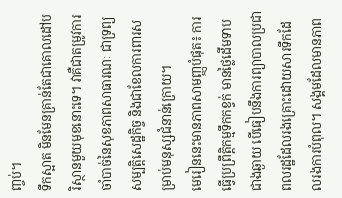ញ្ចប់។
ទឹកស្អាត មិនមែនគ្រាន់តែជាគោលដៅបរិស្ថានមួយមុខនោះទេ។ វាគឺជាតម្រូវការចាំបាច់នៃសុខភាពសាធារណៈ ជាទ្រព្យសម្បត្តិសេដ្ឋកិច្ច និងជាខែលការពារសម្រាប់មនុស្សជំនាន់ក្រោយ។
មេរៀននេះមានភាពសាមញ្ញបំផុត៖ ការធ្វើប្រព្រឹត្តិកម្មទឹកកខ្វក់ មានថ្លៃដើមទាបជាងឆ្ងាយ បើធៀបនឹងការព្យាបាលប្រជាពលរដ្ឋដែលរងគ្រោះដោយសារទឹកដែលរងការបំពុល។ សង្គមដែលមានភាព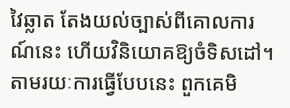វៃឆ្លាត តែងយល់ច្បាស់ពីគោលការណ៍នេះ ហើយវិនិយោគឱ្យចំទិសដៅ។ តាមរយៈការធ្វើបែបនេះ ពួកគេមិ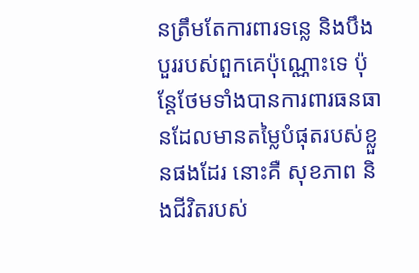នត្រឹមតែការពារទន្លេ និងបឹងបួររបស់ពួកគេប៉ុណ្ណោះទេ ប៉ុន្តែថែមទាំងបានការពារធនធានដែលមានតម្លៃបំផុតរបស់ខ្លួនផងដែរ នោះគឺ សុខភាព និងជីវិតរបស់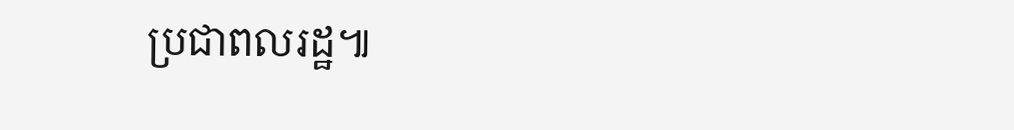ប្រជាពលរដ្ឋ៕